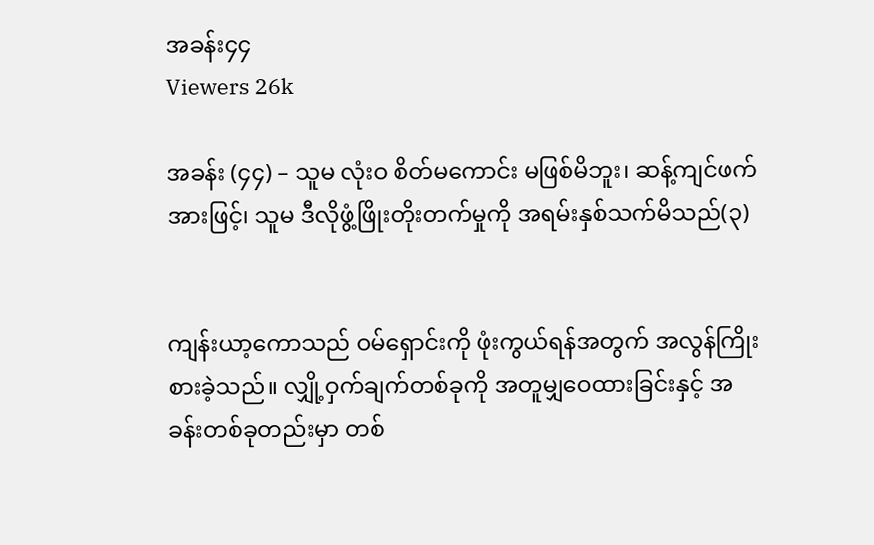အခန်း၄၄
Viewers 26k

အခန်း (၄၄) – သူမ လုံးဝ စိတ်မကောင်း မဖြစ်မိဘူး၊ ဆန့်ကျင်ဖက်အားဖြင့်၊ သူမ ဒီလိုဖွံ့ဖြိုးတိုးတက်မှုကို အရမ်းနှစ်သက်မိသည်(၃)


ကျန်းယာ့ကောသည် ဝမ်ရှောင်းကို ဖုံးကွယ်ရန်အတွက် အလွန်ကြိုးစားခဲ့သည်။ လျှို့ဝှက်ချက်တစ်ခုကို အတူမျှဝေထားခြင်းနှင့် အခန်းတစ်ခုတည်းမှာ တစ်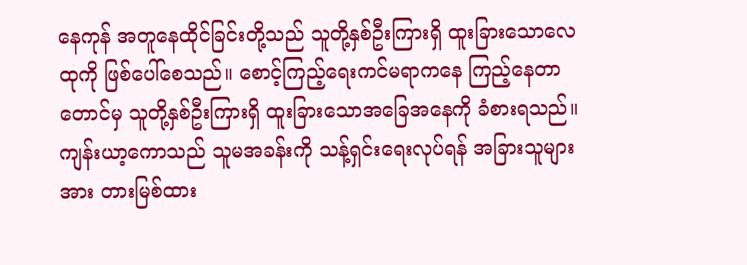နေကုန် အတူနေထိုင်ခြင်းတို့သည် သူတို့နှစ်ဦးကြားရှိ ထူးခြားသောလေထုကို ဖြစ်ပေါ်စေသည်။ စောင့်ကြည့်ရေးကင်မရာကနေ ကြည့်နေတာတောင်မှ သူတို့နှစ်ဦးကြားရှိ ထူးခြားသောအခြေအနေကို ခံစားရသည်။ ကျန်းယာ့ကောသည် သူမအခန်းကို သန့်ရှင်းရေးလုပ်ရန် အခြားသူများအား တားမြစ်ထား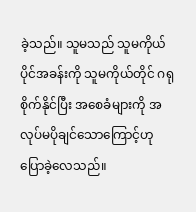ခဲ့သည်။ သူမသည် သူမကိုယ်ပိုင်အခန်းကို သူမကိုယ်တိုင် ဂရုစိုက်နိုင်ပြီး အစေခံများကို အလုပ်မပိုချင်သောကြောင့်ဟု ပြောခဲ့လေသည်။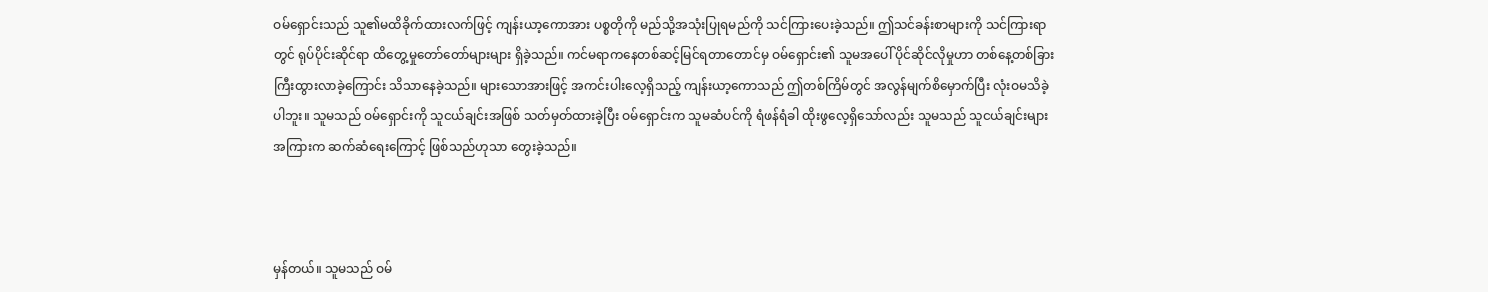ဝမ်ရှောင်းသည် သူ၏မထိခိုက်ထားလက်ဖြင့် ကျန်းယာ့ကောအား ပစ္စတိုကို မည်သို့အသုံးပြုရမည်ကို သင်ကြားပေးခဲ့သည်။ ဤသင်ခန်းစာများကို သင်ကြားရာတွင် ရုပ်ပိုင်းဆိုင်ရာ ထိတွေ့မှုတော်တော်များများ ရှိခဲ့သည်။ ကင်မရာကနေတစ်ဆင့်မြင်ရတာတောင်မှ ဝမ်ရှောင်း၏ သူမအပေါ် ပိုင်ဆိုင်လိုမှုဟာ တစ်နေ့တစ်ခြား ကြီးထွားလာခဲ့ကြောင်း သိသာနေခဲ့သည်။ များသောအားဖြင့် အကင်းပါးလေ့ရှိသည့် ကျန်းယာ့ကောသည် ဤတစ်ကြိမ်တွင် အလွန်မျက်စိမှောက်ပြီး လုံးဝမသိခဲ့ပါဘူး။ သူမသည် ဝမ်ရှောင်းကို သူငယ်ချင်းအဖြစ် သတ်မှတ်ထားခဲ့ပြီး ဝမ်ရှောင်းက သူမဆံပင်ကို ရံဖန်ရံခါ ထိုးဖွလေ့ရှိသော်လည်း သူမသည် သူငယ်ချင်းများအကြားက ဆက်ဆံရေးကြောင့် ဖြစ်သည်ဟုသာ တွေးခဲ့သည်။



မှန်တယ်။ သူမသည် ဝမ်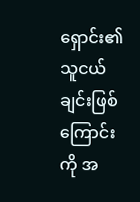ရှောင်း၏သူငယ်ချင်းဖြစ်ကြောင်းကို အ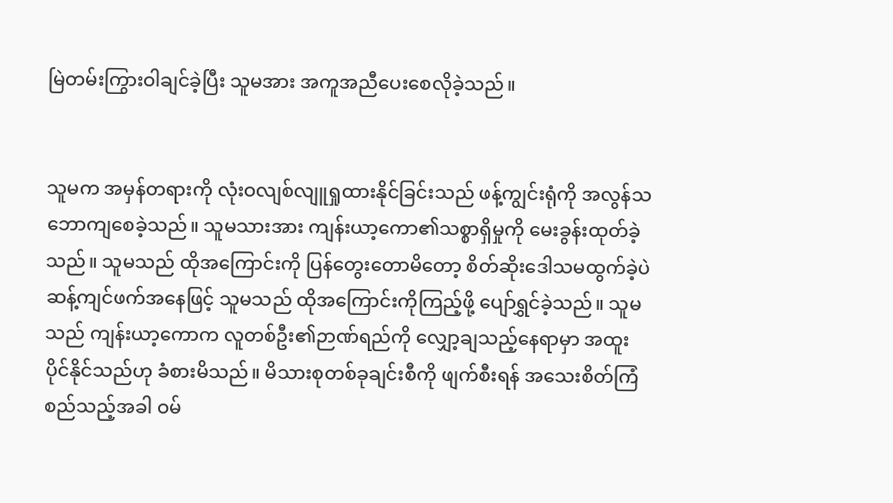မြဲတမ်းကြွားဝါချင်ခဲ့ပြီး သူမအား အကူအညီပေးစေလိုခဲ့သည်။


သူမက အမှန်တရားကို လုံးဝလျစ်လျူရှုထားနိုင်ခြင်းသည် ဖန့်ကျွင်းရုံကို အလွန်သဘောကျစေခဲ့သည်။ သူမသားအား ကျန်းယာ့ကော၏သစ္စာရှိမှုကို မေးခွန်းထုတ်ခဲ့သည်။ သူမသည် ထိုအကြောင်းကို ပြန်တွေး‌တောမိတော့ စိတ်ဆိုးဒေါသမထွက်ခဲ့ပဲ ဆန့်ကျင်ဖက်အနေဖြင့် သူမသည် ထိုအကြောင်းကိုကြည့်ဖို့ ပျော်ရွှင်ခဲ့သည်။ သူမသည် ကျန်းယာ့ကောက လူတစ်ဦး၏ဉာဏ်ရည်ကို လျှော့ချသည့်နေရာမှာ အထူးပိုင်နိုင်သည်ဟု ခံစားမိသည်။ မိသားစုတစ်ခုချင်းစီကို ဖျက်စီးရန် အသေးစိတ်ကြံစည်သည့်အခါ ဝမ်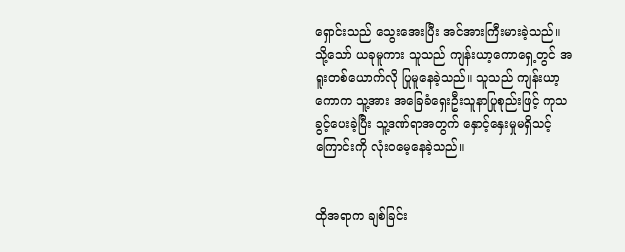ရှောင်းသည် သွေးအေးပြီး အင်အားကြီးမားခဲ့သည်။ သို့သော် ယခုမူကား သူသည် ကျန်းယာ့ကောရှေ့တွင် အရူးတစ်ယောက်လို ပြုမူနေခဲ့သည်။ သူသည် ကျန်းယာ့ကောက သူ့အား အခြေခံရှေးဦးသူနာပြုစုည်းဖြင့် ကုသခွင့်ပေးခဲ့ပြီး သူ့ဒဏ်ရာအတွက် နှောင့်နှေးမှုမရှိသင့်ကြောင်းကို လုံးဝမေ့နေခဲ့သည်။


ထိုအရာက ချစ်ခြင်း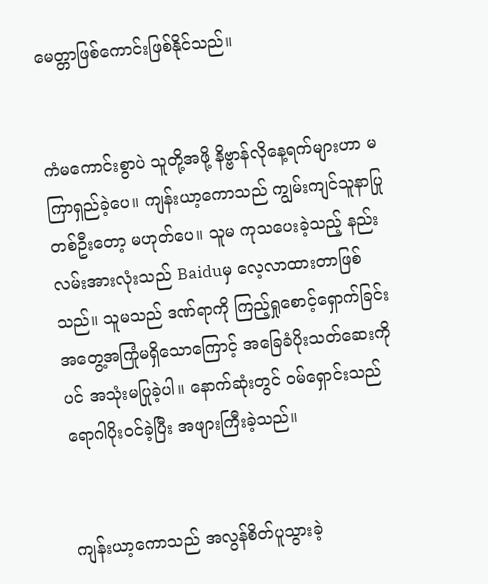မေတ္တာဖြစ်ကောင်းဖြစ်နိုင်သည်။


ကံမကောင်းစွာပဲ သူတို့အဖို့ နိ‌ဗ္ဗာန်လိုနေ့ရက်များဟာ မကြာရှည်ခဲ့ပေ။ ကျန်းယာ့ကောသည် ကျွမ်းကျင်သူနာပြုတစ်ဦးတော့ မဟုတ်ပေ။ သူမ ကုသပေးခဲ့သည့် နည်းလမ်းအားလုံးသည် Baiduမှ လေ့လာထားတာဖြစ်သည်။ သူမသည် ဒဏ်ရာကို ကြည့်ရှုစောင့်ရှောက်ခြင်း အတွေ့အကြုံမရှိသောကြောင့် အခြေခံပိုးသတ်ဆေးကိုပင် အသုံးမပြုခဲ့ပါ။ နောက်ဆုံးတွင် ဝမ်ရှောင်းသည် ရောဂါပိုးဝင်ခဲ့ပြီး အဖျားကြီးခဲ့သည်။


ကျန်းယာ့ကောသည် အလွန်စိတ်ပူသွားခဲ့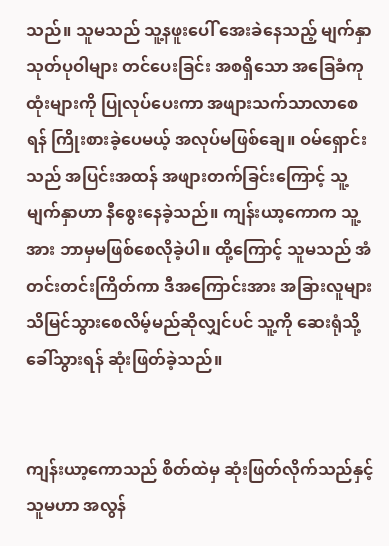သည်။ သူမသည် သူ့နဖူးပေါ် အေးခဲနေသည့် မျက်နှာသုတ်ပုဝါများ တင်ပေးခြင်း အစရှိသော အခြေခံကုထုံးများကို ပြုလုပ်ပေးကာ အဖျားသက်သာလာစေရန် ကြိုးစားခဲ့ပေမယ့် အလုပ်မဖြစ်ချေ။ ဝမ်ရှောင်းသည် အပြင်းအထန် အဖျားတက်ခြင်းကြောင့် သူ့မျက်နှာဟာ နီစွေးနေခဲ့သည်။ ကျန်းယာ့ကောက သူ့အား ဘာမှမဖြစ်စေလိုခဲ့ပါ။ ထို့ကြောင့် သူမသည် အံတင်းတင်းကြိတ်ကာ ဒီအကြောင်းအား အခြားလူများ သိမြင်သွားစေလိမ့်မည်ဆိုလျှင်ပင် သူ့ကို ဆေးရုံသို့ ခေါ်သွားရန် ဆုံးဖြတ်ခဲ့သည်။


ကျန်းယာ့ကောသည် စိတ်ထဲမှ ဆုံးဖြတ်လိုက်သည်နှင့် သူမဟာ အလွန်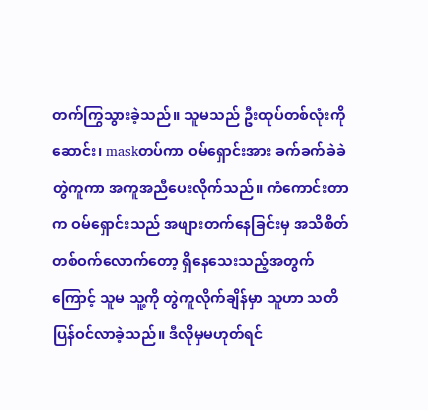တက်ကြွသွားခဲ့သည်။ သူမသည် ဦးထုပ်တစ်လုံးကိုဆောင်း၊ maskတပ်ကာ ဝမ်ရှောင်းအား ခက်ခက်ခဲခဲတွဲကူကာ အကူအညီပေးလိုက်သည်။ ကံကောင်းတာက ဝမ်ရှောင်းသည် အဖျားတက်နေခြင်းမှ အသိစိတ်တစ်ဝက်လောက်တော့ ရှိနေသေးသည့်အတွက်ကြောင့် သူမ သူ့ကို တွဲကူလိုက်ချိန်မှာ သူဟာ သတိပြန်ဝင်လာခဲ့သည်။ ဒီလိုမှမဟုတ်ရင်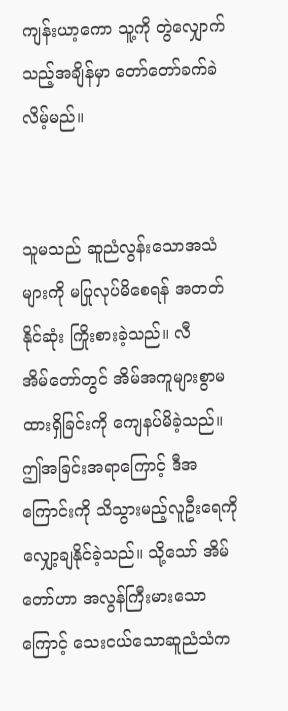ကျန်းယာ့ကော သူ့ကို တွဲလျှောက်သည့်အချိန်မှာ တော်တော်ခက်ခဲလိမ့်မည်။


သူမသည် ဆူညံလွန်းသောအသံများကို မပြုလုပ်မိစေရန် အတတ်နိုင်ဆုံး ကြိုးစားခဲ့သည်။ လီအိမ်‌တော်တွင် အိမ်အကူများစွာမထားရှိခြင်းကို ကျေနပ်မိခဲ့သည်။ ဤအခြင်းအရာကြောင့် ဒီအကြောင်းကို သိသွားမည့်လူဦးရေကို လျှော့ချနိုင်ခဲ့သည်။ သို့သော် အိမ်တော်ဟာ အလွန်ကြီးမားသောကြောင့် သေးငယ်သောဆူညံသံက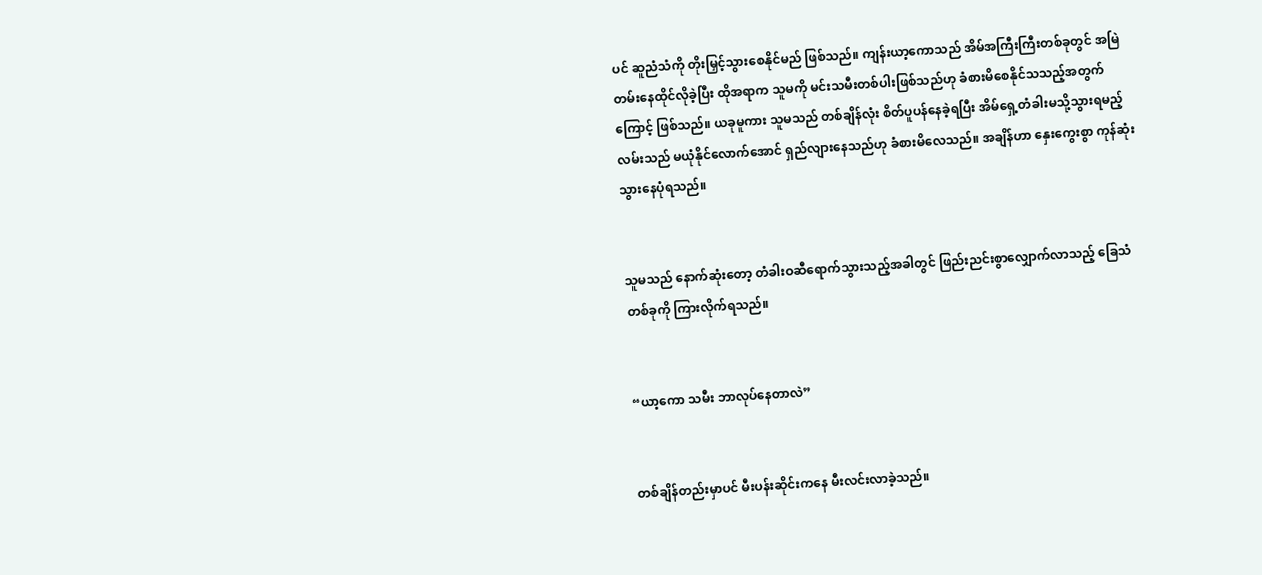ပင် ဆူညံသံကို တိုးမြှင့်သွားစေနိုင်မည် ဖြစ်သည်။ ကျန်းယာ့ကောသည် အိမ်အကြီးကြီးတစ်ခုတွင် အမြဲတမ်းနေထိုင်လိုခဲ့ပြီး ထိုအရာက သူမကို မင်းသမီးတစ်ပါးဖြစ်သည်ဟု ခံစားမိစေနိုင်သသည့်အတွက်ကြောင့် ဖြစ်သည်။ ယခုမူကား သူမသည် တစ်ချိန်လုံး စိတ်ပူပန်နေခဲ့ရပြီး အိမ်ရှေ့တံခါးမသို့သွားရမည့်လမ်းသည် မယုံနိုင်လောက်အောင် ရှည်လျားနေသည်ဟု ခံစားမိလေသည်။ အချိန်ဟာ နှေးကွေးစွာ ကုန်ဆုံးသွားနေပုံရသည်။


သူမသည် နောက်ဆုံးတော့ တံခါးဝဆီရောက်သွားသည့်အခါတွင် ဖြည်းညင်းစွာ‌လျှောက်လာသည့် ခြေသံတစ်ခုကို ကြားလိုက်ရသည်။


“ယာ့ကော သမီး ဘာလုပ်နေတာလဲ”


တစ်ချိန်တည်းမှာပင် မီးပန်းဆိုင်းကနေ မီးလင်းလာခဲ့သည်။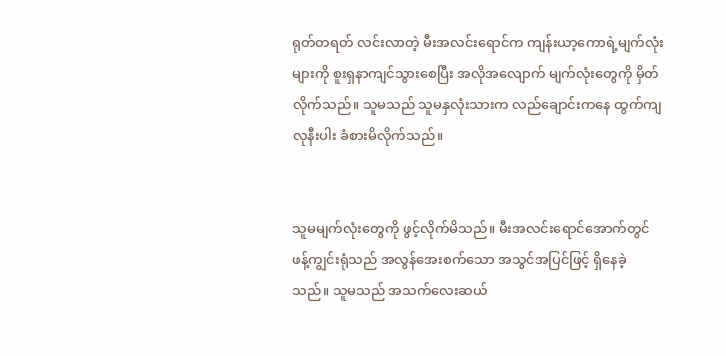ရုတ်တရတ် လင်းလာတဲ့ မီးအလင်းရောင်က ကျန်းယာ့ကောရဲ့မျက်လုံးများကို စူးရှနာကျင်သွားစေပြီး အလိုအလျောက် မျက်လုံးတွေကို မှိတ်လိုက်သည်။ သူမသည် သူမနှလုံးသားက လည်ချောင်းကနေ ထွက်ကျလုနီးပါး ခံစားမိလိုက်သည်။


သူမမျက်လုံးတွေကို ဖွင့်လိုက်မိသည်။ မီးအလင်းရောင်အောက်တွင် ဖန့်ကျွင်းရုံသည် အလွန်အေးစက်သော အသွင်အပြင်ဖြင့် ရှိနေခဲ့သည်။ သူမသည် အသက်လေးဆယ်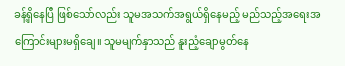ခန့်ရှိနေပြီ ဖြစ်သော်လည်း သူမအသက်အရွယ်ရှိနေမည့် မည်သည့်အရေးအကြောင်းများမရှိချေ။ သူမမျက်နှာသည် နူးညံ့ချောမွတ်နေ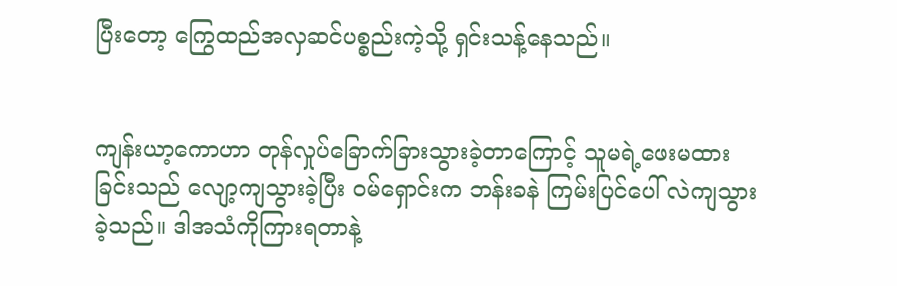ပြီးတော့ ကြွေထည်အလှဆင်ပစ္စည်းကဲ့သို့ ရှင်းသန့်နေသည်။


ကျန်းယာ့ကောဟာ တုန်လှုပ်ခြောက်ခြားသွားခဲ့တာကြောင့် သူမရဲ့ဖေးမထားခြင်းသည် လျော့ကျသွားခဲ့ပြီး ဝမ်ရှောင်းက ဘန်းခနဲ ကြမ်းပြင်ပေါ် လဲကျသွားခဲ့သည်။ ဒါအသံကိုကြားရတာနဲ့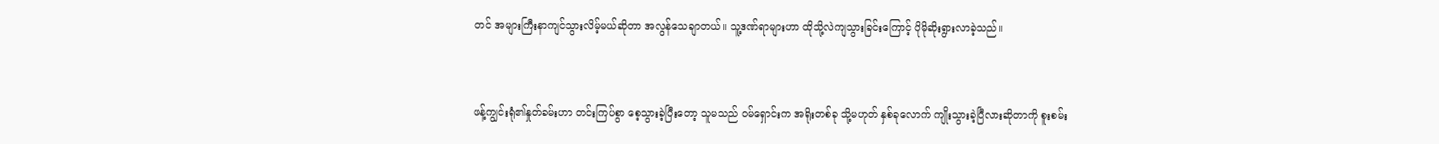တင် အများကြီးနာကျင်သွားလိမ့်မယ်ဆိုတာ အလွန်သေချာတယ်။ သူ့ဒဏ်ရာများဟာ ထိုသို့လဲကျသွားခြင်းကြောင့် ပိုမိုဆိုးရွားလာခဲ့သည်။


ဖန့်ကျွင်းရုံ၏နှုတ်ခမ်းဟာ တင်းကြပ်စွာ စေ့သွားခဲ့ပြီးတော့ သူမသည် ဝမ်ရှောင်းက အရိုးတစ်ခု သို့မဟုတ် နှစ်ခုလောက် ကျိုးသွားခဲ့ပြီလားဆိုတာကို စူးစမ်း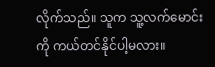လိုက်သည်။ သူက သူ့လက်မောင်းကို ကယ်တင်နိုင်ပါ့မလား။